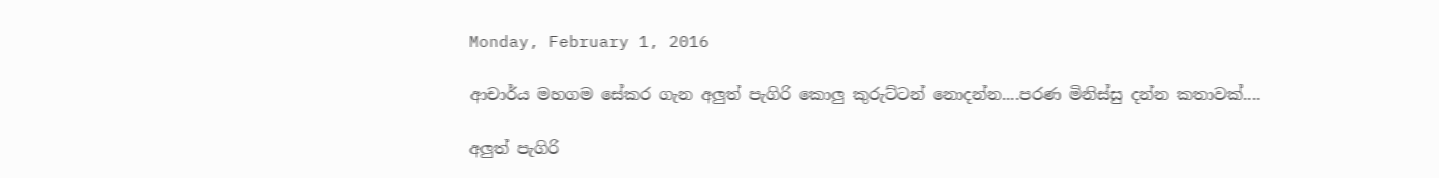Monday, February 1, 2016

ආචාර්ය මහගම සේකර ගැන අලුත් පැගිරි කොලු කුරුට්ටන් නොදන්න....පරණ මිනිස්සු දන්න කතාවක්....

අලුත් පැගිරි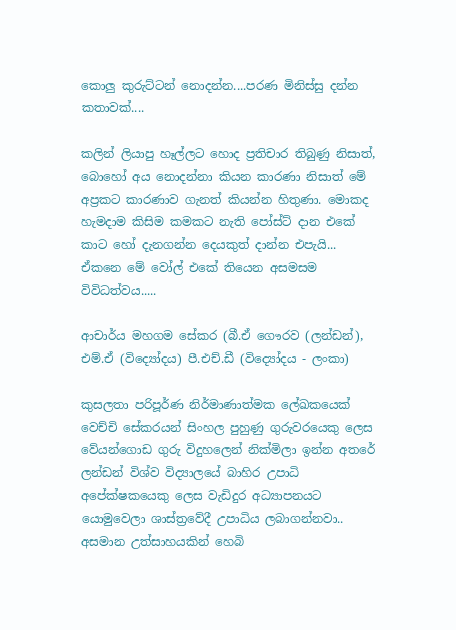කොලු කුරුට්ටන් නොදන්න....පරණ මිනිස්සු දන්න කතාවක්....

කලින් ලියාපු හෑල්ලට හොද ප්‍රතිචාර තිබුණු නිසාත්, බොහෝ අය නොදන්නා කියන කාරණා නිසාත් මේ අප්‍රකට කාරණාව ගැනත් කියන්න හිතුණා. මොකද හැමදාම කිසිම කමකට නැති පෝස්ට් දාන එකේ කාට හෝ දැනගන්න දෙයකුත් දාන්න එපැයි... ඒකනෙ මේ වෝල් එකේ තියෙන අසමසම විවිධත්වය.....

ආචාර්ය මහගම සේකර (බී.ඒ ගෞරව (ලන්ඩන්), එම්.ඒ (විද්‍යෝදය) පී.එච්.ඩී (විද්‍යෝදය - ලංකා)

කුසලතා පරිපූර්ණ නිර්මාණාත්මක ලේඛකයෙක් වෙච්චි සේකරයන් සිංහල පුහුණු ගුරුවරයෙකු ලෙස වේයන්ගොඩ ගුරු විදුහලෙන් නික්මිලා ඉන්න අතරේ ලන්ඩන් විශ්ව විද්‍යාලයේ බාහිර උපාධි අපේක්ෂකයෙකු ලෙස වැඩිදුර අධ්‍යාපනයට යොමුවෙලා ශාස්ත්‍රවේදී උපාධිය ලබාගන්නවා.. අසමාන උත්සාහයකින් හෙබි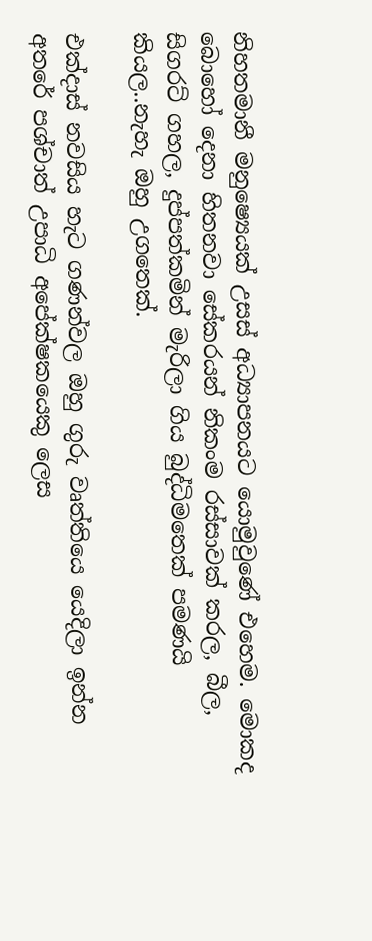නිහතමානී මනුෂ්‍යෙයක් උසස් අධ්‍යාපනයට යොමුවුණේ එහෙම. මොකද බොහෝ දෙනා හිතනවා සේකරයන් නිකංම රස්සාවක් කරල, බීල, සිගරට් ගහල, දුප්පත්කමින් මැරිලා ගිය බුද්ධිමතෙක් පමණයි කියල..නැහැ ඔහු උගතෙක්.

එක්දාස් නවසිය හැට ගණන්වල ඔහු ගුරු වෘත්තියෙ යෙදිලා ඉන්න අතරේ පශ්චාත් උපාධි අපේක්ෂකයෙකු ලෙස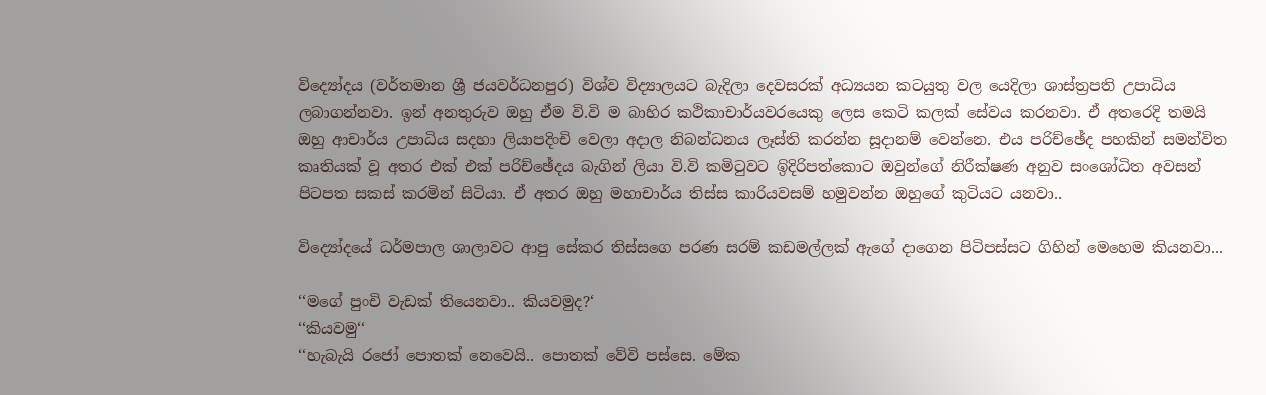විද්‍යෝදය (වර්තමාන ශ්‍රී ජයවර්ධනපුර) විශ්ව විද්‍යාලයට බැදිලා දෙවසරක් අධ්‍යයන කටයුතු වල යෙදිලා ශාස්ත්‍රපති උපාධිය ලබාගන්නවා. ඉන් අනතුරුව ඔහු ඒම වි.වි ම බාහිර කථිකාචාර්යවරයෙකු ලෙස කෙටි කලක් සේවය කරනවා. ඒ අතරෙදි තමයි ඔහු ආචාර්ය උපාධිය සදහා ලියාපදිංචි වෙලා අදාල නිබන්ධනය ලෑස්ති කරන්න සූදානම් වෙන්නෙ. එය පරිච්ඡේද පහකින් සමන්විත කෘතියක් වූ අතර එක් එක් පරිච්ඡේදය බැගින් ලියා වි.වි කමිටුවට ඉිදිරිපත්කොට ඔවුන්ගේ නිරීක්ෂණ අනුව සං‍ශෝධිත අවසන් පිටපත සකස් කරමින් සිටියා. ඒ අතර ඔහු මහාචාර්ය තිස්ස කාරියවසම් හමුවන්න ඔහුගේ කුටියට යනවා..

විද්‍යෝදයේ ධර්මපාල ශාලාවට ආපු සේකර තිස්සගෙ පරණ සරම් කඩමල්ලක් ඇගේ දාගෙන පිටිපස්සට ගිහින් මෙහෙම කියනවා...

‘‘මගේ පුංචි වැඩක් තියෙනවා.. කියවමුද?‘
‘‘කියවමු‘‘
‘‘හැබැයි රජෝ පොතක් නෙවෙයි.. පොතක් වේවි පස්සෙ. මේක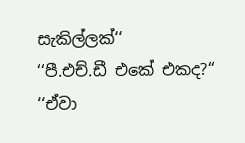සැකිල්ලක්‘‘
‘‘පී.එච්.ඩී එකේ එකද?‘‘
‘‘ඒවා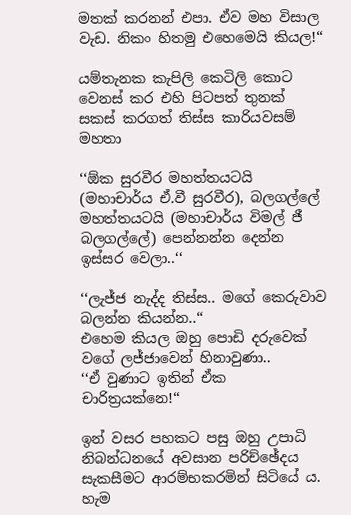මතක් කරනන් එපා. ඒව මහ විසාල වැඩ. නිකං හිතමු එහෙමෙයි කියල!‘‘

යම්තැනක කැපිලි කෙටිලි කොට වෙනස් කර එහි පිටපත් තුනක් සකස් කරගත් තිස්ස කාරියවසම් මහතා

‘‘ඕක සුරවීර මහත්තයටයි (මහාචාර්ය ඒ.වී සුරවීර), බලගල්ලේ මහත්තයටයි (මහාචාර්ය විමල් ජී බලගල්ලේ) පෙන්නන්න දෙන්න ඉස්සර වෙලා..‘‘

‘‘ලැජ්ජ නැද්ද තිස්ස.. මගේ කෙරුවාව බලන්න කියන්න..‘‘
එහෙම කියල ඔහු පොඩි දරුවෙක් වගේ ලජ්ජාවෙන් හිනාවුණා..
‘‘ඒ වුණාට ඉතින් ඒක චාරිත්‍රයක්නෙ!‘‘

ඉන් වසර පහකට පසු ඔහු උපාධි නිබන්ධනයේ අවසාන පරිච්ඡේදය සැකසීමට ආරම්භකරමින් සිටියේ ය. හැම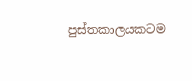පුස්තකාලයකටම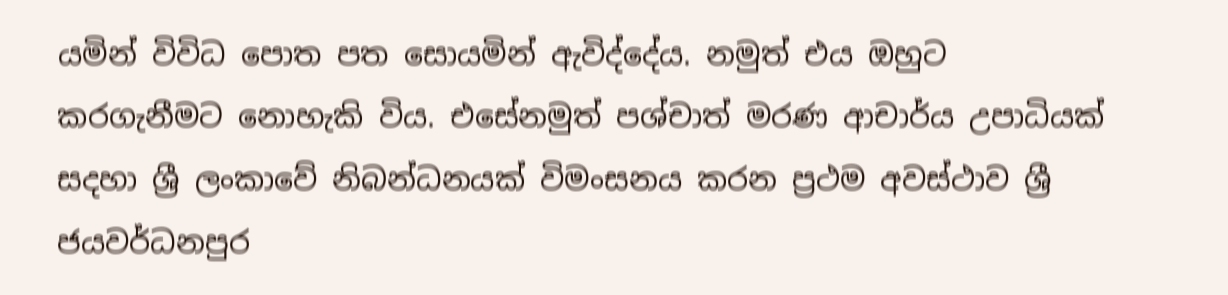යමින් විවිධ පොත පත සොයමින් ඇවිද්දේය. නමුත් එය ඔහුට කරගැනීමට නොහැකි විය. එසේනමුත් පශ්චාත් මරණ ආචාර්ය උපාධියක් සදහා ශ්‍රී ලංකාවේ නිබන්ධනයක් විමංසනය කරන ප්‍රථම අවස්ථාව ශ්‍රී ජයවර්ධනපුර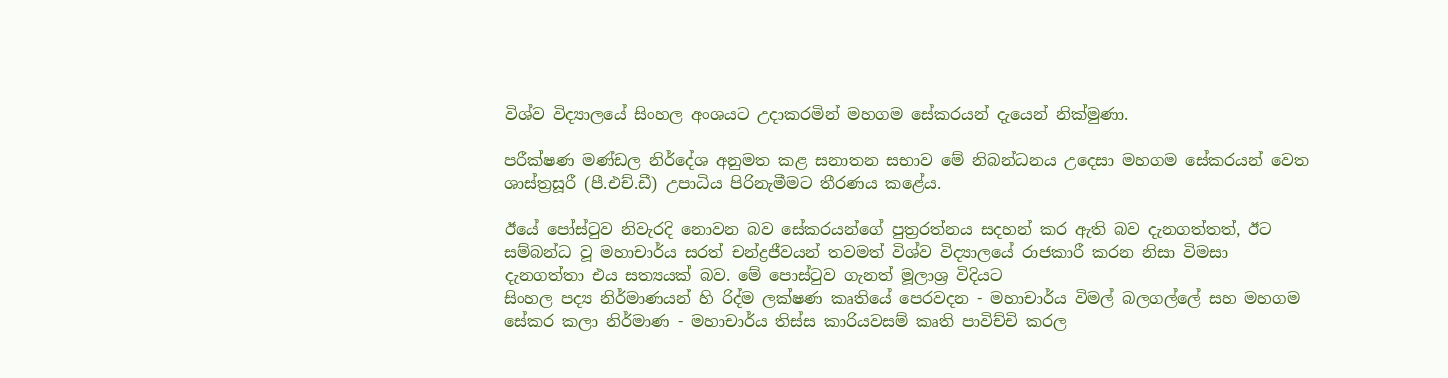විශ්ව විද්‍යාලයේ සිංහල අංශයට උදාකරමින් මහගම සේකරයන් දැයෙන් නික්මුණා.

පරීක්ෂණ මණ්ඩල නිර්දේශ අනුමත කළ සනාතන සභාව මේ නිබන්ධනය උදෙසා මහගම සේකරයන් වෙත ශාස්ත්‍රසූරී (පී.එච්.ඩී) උපාධිය පිරිනැමීමට තීරණය කළේය.

ඊයේ පෝස්ටුව නිවැරදි නොවන බව සේකරයන්ගේ පුත්‍රරත්නය සදහන් කර ඇති බව දැනගත්තත්, ඊට සම්බන්ධ වූ මහාචාර්ය සරත් චන්ද්‍රජීවයන් තවමත් විශ්ව විද්‍යාලයේ රාජකාරී කරන නිසා විමසා දැනගත්තා එය සත්‍යයක් බව. මේ පොස්ටුව ගැනත් මූලාශ්‍ර විදියට
සිංහල පද්‍ය නිර්මාණයන් හි රිද්ම ලක්ෂණ කෘතියේ පෙරවදන - මහාචාර්ය විමල් බලගල්ලේ සහ මහගම සේකර කලා නිර්මාණ - මහාචාර්ය තිස්ස කාරියවසම් කෘති පාවිච්චි කරල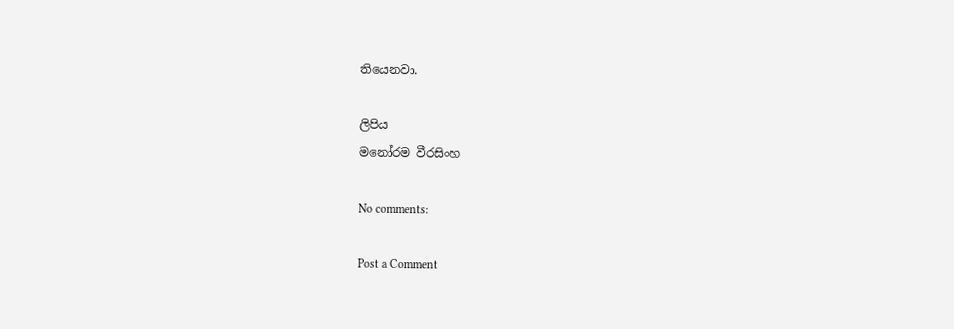තියෙනවා.

ලිපිය
මනෝරම වීරසිංහ

No comments:

Post a Comment